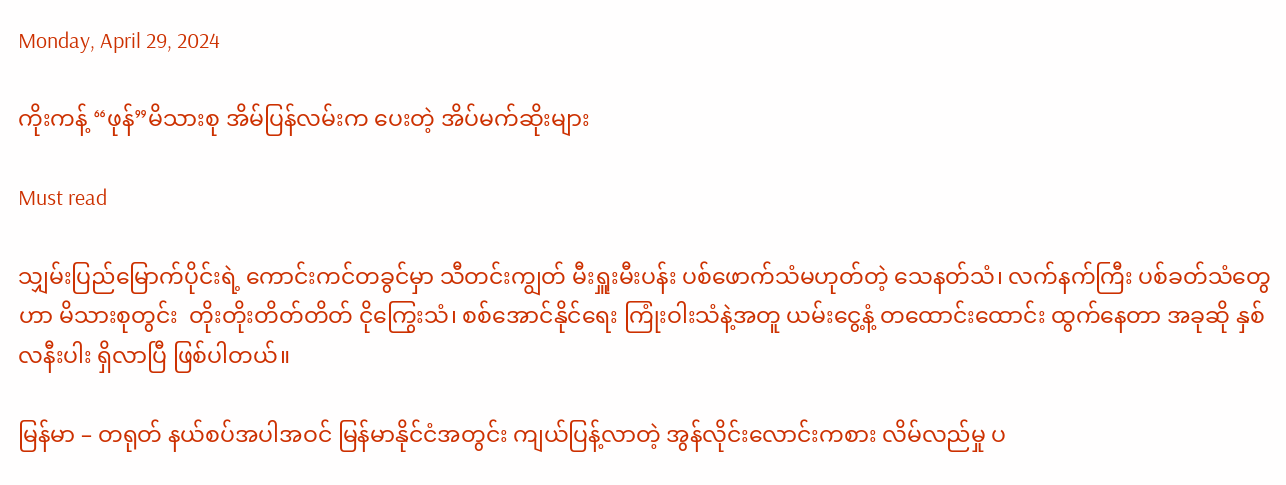Monday, April 29, 2024

ကိုးကန့် “ဖုန်”မိသားစု အိမ်ပြန်လမ်းက ပေးတဲ့ အိပ်မက်ဆိုးများ

Must read

သျှမ်းပြည်မြောက်ပိုင်းရဲ့ ကောင်းကင်တခွင်မှာ သီတင်းကျွတ် မီးရှူးမီးပန်း ပစ်ဖောက်သံမဟုတ်တဲ့ သေနတ်သံ၊ လက်နက်ကြီး ပစ်ခတ်သံတွေဟာ မိသားစုတွင်း  တိုးတိုးတိတ်တိတ် ငိုကြွေးသံ၊ စစ်အောင်နိုင်ရေး ကြုံးဝါးသံနဲ့အတူ ယမ်းငွေ့နံ့ တထောင်းထောင်း ထွက်နေတာ အခုဆို နှစ်လနီးပါး ရှိလာပြီ ဖြစ်ပါတယ်။

မြန်မာ – တရုတ် နယ်စပ်အပါအဝင် မြန်မာနိုင်ငံအတွင်း ကျယ်ပြန့်လာတဲ့ အွန်လိုင်းလောင်းကစား လိမ်လည်မှု ပ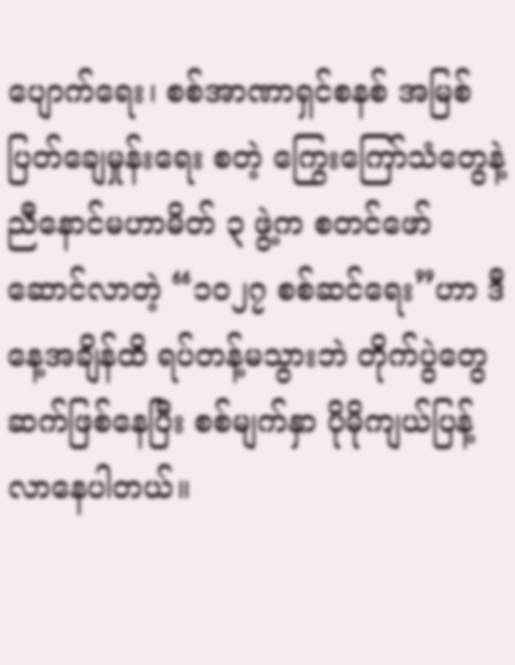ပျောက်ရေး၊ စစ်အာဏာရှင်စနစ် အမြစ်ပြတ်ချေမှုန်းရေး စတဲ့ ကြွေးကြော်သံတွေနဲ့ ညီနောင်မဟာမိတ် ၃ ဖွဲ့က စတင်ဖော်ဆောင်လာတဲ့ “၁၀၂၇ စစ်ဆင်ရေး”ဟာ ဒီနေ့အချိန်ထိ ရပ်တန့်မသွားဘဲ တိုက်ပွဲတွေ ဆက်ဖြစ်နေပြီး စစ်မျက်နှာ ပိုမိုကျယ်ပြန့်လာနေပါတယ်။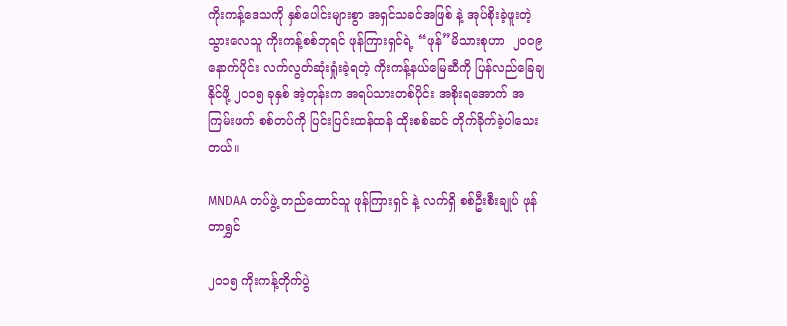ကိုးကန့်ဒေသကို နှစ်ပေါင်းများစွာ အရှင်သခင်အဖြစ် နဲ့ အုပ်စိုးခဲ့ဖူးတဲ့ သွားလေသူ ကိုးကန့်စစ်ဘုရင် ဖုန်ကြားရှင်ရဲ့ “ဖုန်”မိသားစုဟာ  ၂၀၀၉ နောက်ပိုင်း လက်လွတ်ဆုံးရှုံးခဲ့ရတဲ့ ကိုးကန့်နယ်မြေဆီကို ပြန်လည်ခြေချနိုင်ဖို့ ၂၀၁၅ ခုနှစ် အဲ့တုန်းက အရပ်သားတစ်ပိုင်း အစိုးရအောက် အကြမ်းဖက် စစ်တပ်ကို ပြင်းပြင်းထန်ထန် ထိုးစစ်ဆင် တိုက်ခိုက်ခဲ့ပါသေးတယ်။

MNDAA တပ်ဖွဲ့ တည်ထောင်သူ ဖုန်ကြားရှင် နဲ့ လက်ရှိ စစ်ဦးစီးချုပ် ဖုန်တာရွှင်

၂၀၁၅ ကိုးကန့်တိုက်ပွဲ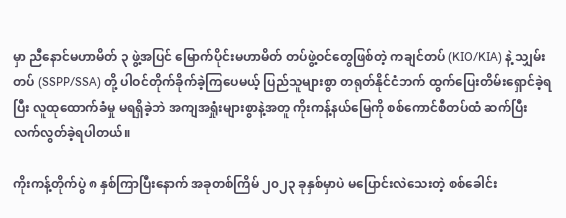မှာ ညီနောင်မဟာမိတ် ၃ ဖွဲ့အပြင် မြောက်ပိုင်းမဟာမိတ် တပ်ဖွဲ့ဝင်တွေဖြစ်တဲ့ ကချင်တပ် (KIO/KIA) နဲ့ သျှမ်းတပ် (SSPP/SSA) တို့ ပါဝင်တိုက်ခိုက်ခဲ့ကြပေမယ့် ပြည်သူများစွာ တရုတ်နိုင်ငံဘက် ထွက်ပြေးတိမ်းရှောင်ခဲ့ရပြီး လူထုထောက်ခံမှု မရရှိခဲ့ဘဲ အကျအရှုံးများစွာနဲ့အတူ ကိုးကန့်နယ်မြေကို စစ်ကောင်စီတပ်ထံ ဆက်ပြီး လက်လွတ်ခဲ့ရပါတယ်။

ကိုးကန့်တိုက်ပွဲ ၈ နှစ်ကြာပြီးနောက် အခုတစ်ကြိမ် ၂၀၂၃ ခုနှစ်မှာပဲ မပြောင်းလဲသေးတဲ့ စစ်ခေါင်း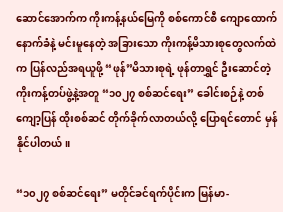ဆောင်အောက်က ကိုးကန့်နယ်မြေကို စစ်ကောင်စီ ကျောထောက်နောက်ခံနဲ့ မင်းမူနေတဲ့ အခြားသော ကိုးကန့်မိသားစုတွေလက်ထဲက ပြန်လည်အရယူဖို့ “ဖုန်”မိသားစုရဲ့ ဖုန်တာရွှင် ဦးဆောင်တဲ့ ကိုးကန့်တပ်ဖွဲ့နဲ့အတူ “၁၀၂၇ စစ်ဆင်ရေး” ခေါင်းစဉ်နဲ့ တစ်ကျော့ပြန် ထိုးစစ်ဆင် တိုက်ခိုက်လာတယ်လို့ ပြောရင်တောင် မှန်နိုင်ပါတယ်။

“၁၀၂၇ စစ်ဆင်ရေး” မတိုင်ခင်ရက်ပိုင်းက မြန်မာ-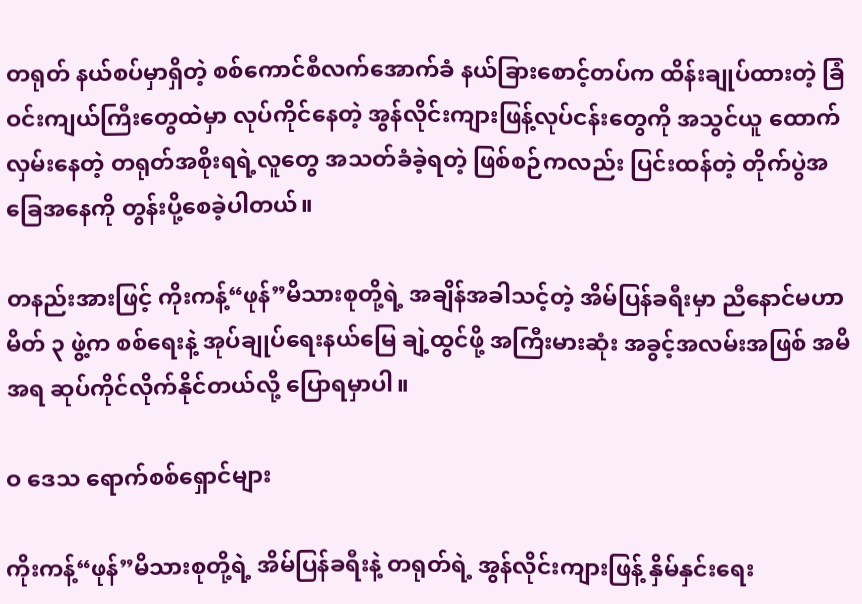တရုတ် နယ်စပ်မှာရှိတဲ့ စစ်ကောင်စီလက်အောက်ခံ နယ်ခြားစောင့်တပ်က ထိန်းချုပ်ထားတဲ့ ခြံဝင်းကျယ်ကြီးတွေထဲမှာ လုပ်ကိုင်နေတဲ့ အွန်လိုင်းကျားဖြန့်လုပ်ငန်းတွေကို အသွင်ယူ ထောက်လှမ်းနေတဲ့ တရုတ်အစိုးရရဲ့လူတွေ အသတ်ခံခဲ့ရတဲ့ ဖြစ်စဉ်ကလည်း ပြင်းထန်တဲ့ တိုက်ပွဲအခြေအနေကို တွန်းပို့စေခဲ့ပါတယ်။

တနည်းအားဖြင့် ကိုးကန့်“ဖုန်”မိသားစုတို့ရဲ့ အချိန်အခါသင့်တဲ့ အိမ်ပြန်ခရီးမှာ ညီနောင်မဟာမိတ် ၃ ဖွဲ့က စစ်ရေးနဲ့ အုပ်ချုပ်ရေးနယ်မြေ ချဲ့ထွင်ဖို့ အကြီးမားဆုံး အခွင့်အလမ်းအဖြစ် အမိအရ ဆုပ်ကိုင်လိုက်နိုင်တယ်လို့ ပြောရမှာပါ။

ဝ ဒေသ ရောက်စစ်ရှောင်များ

ကိုးကန့်“ဖုန်”မိသားစုတို့ရဲ့ အိမ်ပြန်ခရီးနဲ့ တရုတ်ရဲ့ အွန်လိုင်းကျားဖြန့် နှိမ်နှင်းရေး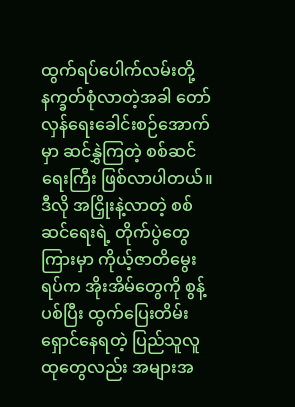ထွက်ရပ်ပေါက်လမ်းတို့ နက္ခတ်စုံလာတဲ့အခါ တော်လှန်ရေးခေါင်းစဉ်အောက်မှာ ဆင်နွှဲကြတဲ့ စစ်ဆင်ရေးကြီး ဖြစ်လာပါတယ်။ ဒီလို အငြှိုးနဲ့လာတဲ့ စစ်ဆင်ရေးရဲ့ တိုက်ပွဲတွေကြားမှာ ကိုယ့်ဇာတိမွေးရပ်က အိုးအိမ်တွေကို စွန့်ပစ်ပြီး ထွက်ပြေးတိမ်းရှောင်နေရတဲ့ ပြည်သူလူထုတွေလည်း အများအ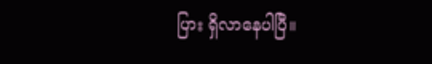ပြား ရှိလာနေပါပြီ။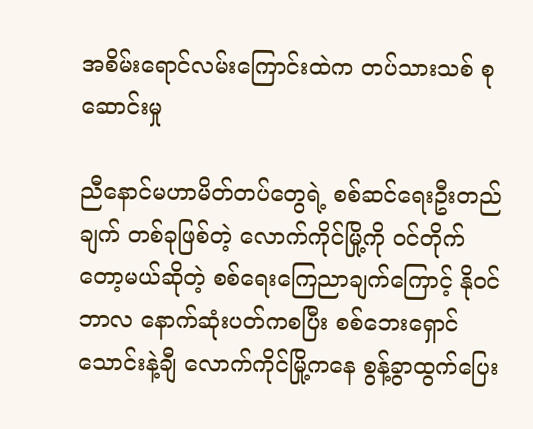အစိမ်းရောင်လမ်းကြောင်းထဲက တပ်သားသစ် စုဆောင်းမှု

ညီနောင်မဟာမိတ်တပ်တွေရဲ့ စစ်ဆင်ရေးဦးတည်ချက် တစ်ခုဖြစ်တဲ့ လောက်ကိုင်မြို့ကို ဝင်တိုက်တော့မယ်ဆိုတဲ့ စစ်ရေးကြေညာချက်ကြောင့် နိုဝင်ဘာလ နောက်ဆုံးပတ်ကစပြီး စစ်ဘေးရှောင် သောင်းနဲ့ချီ လောက်ကိုင်မြို့ကနေ စွန့်ခွာထွက်ပြေး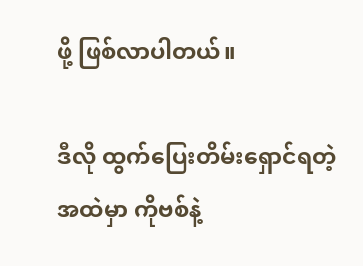ဖို့ ဖြစ်လာပါတယ်။

ဒီလို ထွက်ပြေးတိမ်းရှောင်ရတဲ့ အထဲမှာ ကိုဗစ်နဲ့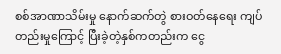စစ်အာဏာသိမ်းမှု နောက်ဆက်တွဲ စားဝတ်နေရေး ကျပ်တည်းမှုကြောင့် ပြီးခဲ့တဲ့နှစ်ကတည်းက ငွေ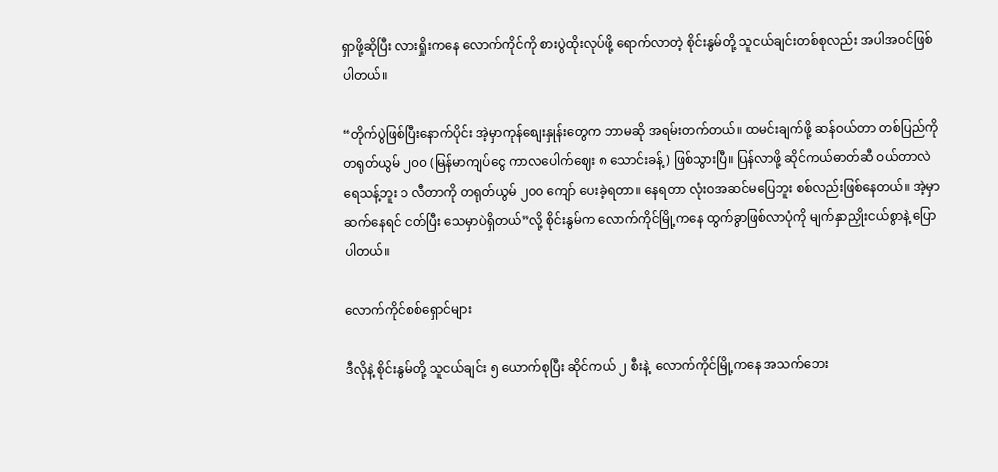ရှာဖို့ဆိုပြီး လားရှိုးကနေ လောက်ကိုင်ကို စားပွဲထိုးလုပ်ဖို့ ရောက်လာတဲ့ စိုင်းနွမ်တို့ သူငယ်ချင်းတစ်စုလည်း အပါအဝင်ဖြစ်ပါတယ်။

“တိုက်ပွဲဖြစ်ပြီးနောက်ပိုင်း အဲ့မှာကုန်စျေးနှုန်းတွေက ဘာမဆို အရမ်းတက်တယ်။ ထမင်းချက်ဖို့ ဆန်ဝယ်တာ တစ်ပြည်ကို တရုတ်ယွမ် ၂၀၀ (မြန်မာကျပ်ငွေ ကာလပေါက်ဈေး ၈ သောင်းခန့်) ဖြစ်သွားပြီ။ ပြန်လာဖို့ ဆိုင်ကယ်ဓာတ်ဆီ ဝယ်တာလဲ ရေသန့်ဘူး ၁ လီတာကို တရုတ်ယွမ် ၂၀၀ ကျော် ပေးခဲ့ရတာ။ နေရတာ လုံးဝအဆင်မပြေဘူး စစ်လည်းဖြစ်နေတယ်။ အဲ့မှာဆက်နေရင် ငတ်ပြီး သေမှာပဲရှိတယ်”လို့ စိုင်းနွမ်က လောက်ကိုင်မြို့ကနေ ထွက်ခွာဖြစ်လာပုံကို မျက်နှာညှိုးငယ်စွာနဲ့ ပြောပါတယ်။

လောက်ကိုင်စစ်ရှောင်များ

ဒီလိုနဲ့ စိုင်းနွမ်တို့ သူငယ်ချင်း ၅ ယောက်စုပြီး ဆိုင်ကယ် ၂ စီးနဲ့  လောက်ကိုင်မြို့ကနေ အသက်ဘေး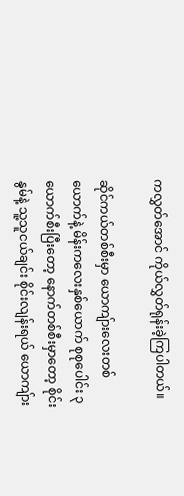ကလွှတ်အောင် ကိုယ်လွှတ်ရုန်းခဲ့ကြပါတယ်။

ဆိုင်ကယ်တစ်စီးမှာ ယောကျ်ားလေးတစ်ယောက်နဲ့ မိန်းကလေးနှစ်ယောက် စုစုပေါင်း ၃ ယောက်စီးပြီးတော့ နောက်တစ်စီးမှာတော့ စိုင်းနွမ်နဲ့ သူ့သူငယ်ချင်း စိုင်းလျန်းရယ် ယောကျ်ား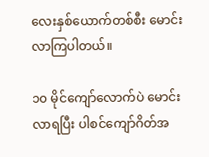လေးနှစ်ယောက်တစ်စီး မောင်းလာကြပါတယ်။

၁၀ မိုင်ကျော်လောက်ပဲ မောင်းလာရပြီး ပါစင်ကျော်ဂိတ်အ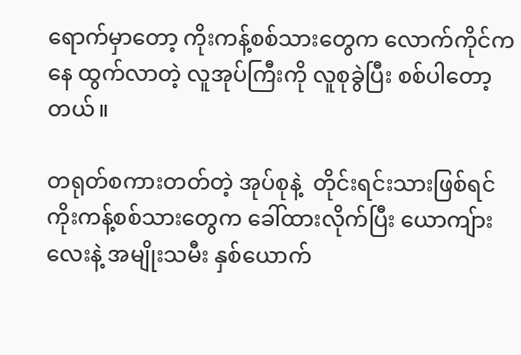ရောက်မှာတော့ ကိုးကန့်စစ်သားတွေက လောက်ကိုင်ကနေ ထွက်လာတဲ့ လူအုပ်ကြီးကို လူစုခွဲပြီး စစ်ပါတော့တယ်။

တရုတ်စကားတတ်တဲ့ အုပ်စုနဲ့  တိုင်းရင်းသားဖြစ်ရင် ကိုးကန့်စစ်သားတွေက ခေါ်ထားလိုက်ပြီး ယောကျ်ားလေးနဲ့ အမျိုးသမီး နှစ်ယောက်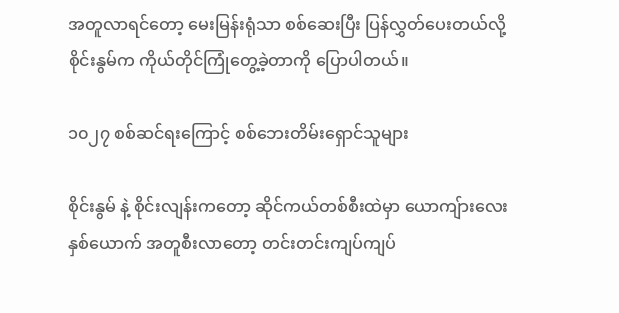အတူလာရင်တော့ မေးမြန်းရုံသာ စစ်ဆေးပြီး ပြန်လွှတ်ပေးတယ်လို့ စိုင်းနွမ်က ကိုယ်တိုင်ကြုံတွေ့ခဲ့တာကို ပြောပါတယ်။

၁၀၂၇ စစ်ဆင်ရးကြောင့် စစ်ဘေးတိမ်းရှောင်သူများ

စိုင်းနွမ် နဲ့ စိုင်းလျန်းကတော့ ဆိုင်ကယ်တစ်စီးထဲမှာ ယောကျ်ားလေးနှစ်ယောက် အတူစီးလာတော့ တင်းတင်းကျပ်ကျပ်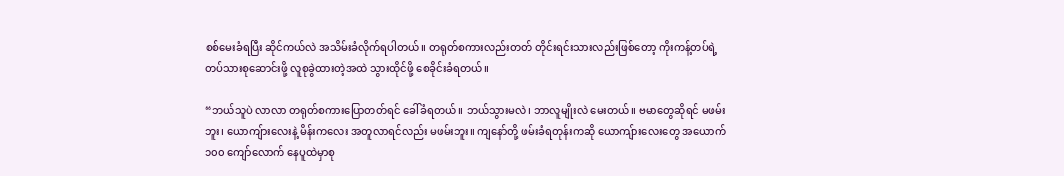စစ်မေးခံရပြီး ဆိုင်ကယ်လဲ အသိမ်းခံလိုက်ရပါတယ်။ တရုတ်စကားလည်းတတ် တိုင်းရင်းသားလည်းဖြစ်တော့ ကိုးကန့်တပ်ရဲ့ တပ်သားစုဆောင်းဖို့ လူစုခွဲထားတဲ့အထဲ သွားထိုင်ဖို့ စေခိုင်းခံရတယ်။

“ဘယ်သူပဲ လာလာ တရုတ်စကားပြောတတ်ရင် ခေါ်ခံရတယ်။ ဘယ်သွားမလဲ၊ ဘာလူမျိုးလဲ မေးတယ်။ ဗမာတွေဆိုရင် မဖမ်းဘူး၊ ယောကျ်ားလေးနဲ့ မိန်းကလေး အတူလာရင်လည်း မဖမ်းဘူး။ ကျနော်တို့ ဖမ်းခံရတုန်းကဆို ယောကျ်ားလေးတွေ အယောက် ၁၀၀ ကျော်လောက် နေပူထဲမှာစု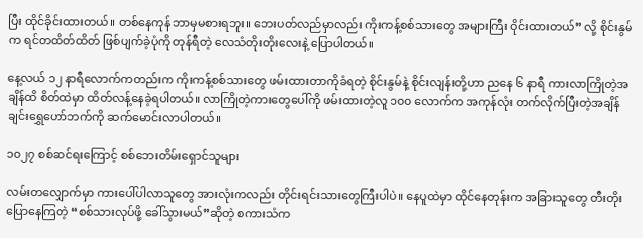ပြီး ထိုင်ခိုင်းထားတယ်။ တစ်နေကုန် ဘာမှမစားရဘူး။ ဘေးပတ်လည်မှာလည်း ကိုးကန့်စစ်သားတွေ အများကြီး ဝိုင်းထားတယ်” လို့ စိုင်းနွမ်က ရင်တထိတ်ထိတ် ဖြစ်ပျက်ခဲ့ပုံကို တုန်ရီတဲ့ လေသံတိုးတိုးလေးနဲ့ ပြောပါတယ်။

နေ့လယ် ၁၂ နာရီလောက်ကတည်းက ကိုးကန့်စစ်သားတွေ ဖမ်းထားတာကိုခံရတဲ့ စိုင်းနွမ်နဲ့ စိုင်းလျန်းတို့ဟာ ညနေ ၆ နာရီ ကားလာကြိုတဲ့အချိန်ထိ စိတ်ထဲမှာ ထိတ်လန့်နေခဲ့ရပါတယ်။ လာကြိုတဲ့ကားတွေပေါ်ကို ဖမ်းထားတဲ့လူ ၁၀၀ လောက်က အကုန်လုံး တက်လိုက်ပြီးတဲ့အချိန် ချင်းရွှေဟော်ဘက်ကို ဆက်မောင်းလာပါတယ်။

၁၀၂၇ စစ်ဆင်ရးကြောင့် စစ်ဘေးတိမ်းရှောင်သူများ

လမ်းတလျှောက်မှာ ကားပေါ်ပါလာသူတွေ အားလုံးကလည်း တိုင်းရင်းသားတွေကြီးပါပဲ။ နေပူထဲမှာ ထိုင်နေတုန်းက အခြားသူတွေ တီးတိုးပြောနေကြတဲ့ “စစ်သားလုပ်ဖို့ ခေါ်သွားမယ်”ဆိုတဲ့ စကားသံက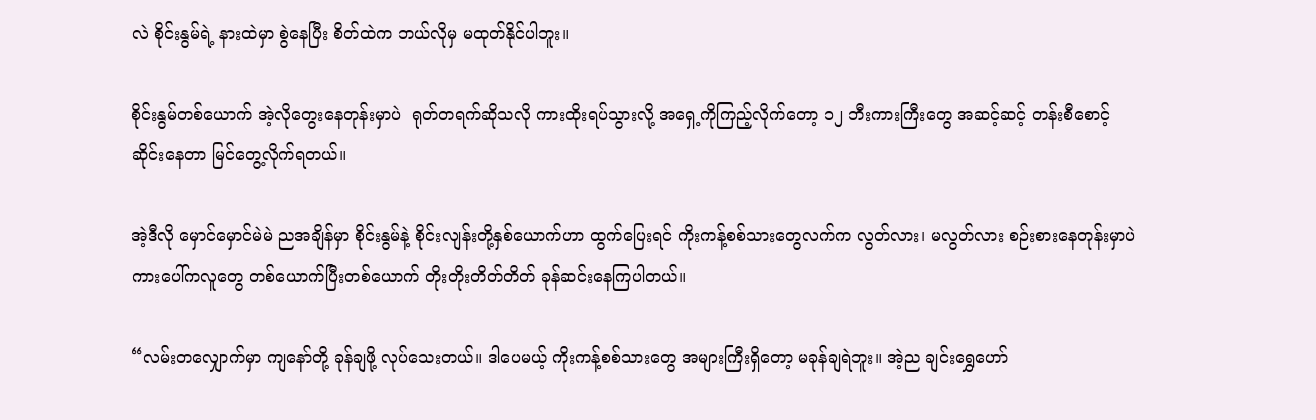လဲ စိုင်းနွမ်ရဲ့ နားထဲမှာ စွဲနေပြီး စိတ်ထဲက ဘယ်လိုမှ မထုတ်နိုင်ပါဘူး။

စိုင်းနွမ်တစ်ယောက် အဲ့လိုတွေးနေတုန်းမှာပဲ  ရုတ်တရက်ဆိုသလို ကားထိုးရပ်သွားလို့ အရှေ့ကိုကြည့်လိုက်တော့ ၁၂ ဘီးကားကြီးတွေ အဆင့်ဆင့် တန်းစီစောင့်ဆိုင်းနေတာ မြင်တွေ့လိုက်ရတယ်။

အဲ့ဒီလို မှောင်မှောင်မဲမဲ ညအချိန်မှာ စိုင်းနွမ်နဲ့ စိုင်းလျန်းတို့နှစ်ယောက်ဟာ ထွက်ပြေးရင် ကိုးကန့်စစ်သားတွေလက်က လွတ်လား၊ မလွတ်လား စဉ်းစားနေတုန်းမှာပဲ  ကားပေါ်ကလူတွေ တစ်ယောက်ပြီးတစ်ယောက် တိုးတိုးတိတ်တိတ် ခုန်ဆင်းနေကြပါတယ်။

“လမ်းတလျှောက်မှာ ကျနော်တို့ ခုန်ချဖို့ လုပ်သေးတယ်။ ဒါပေမယ့် ကိုးကန့်စစ်သားတွေ အများကြီးရှိတော့ မခုန်ချရဲဘူး။ အဲ့ည ချင်းရွှေဟော်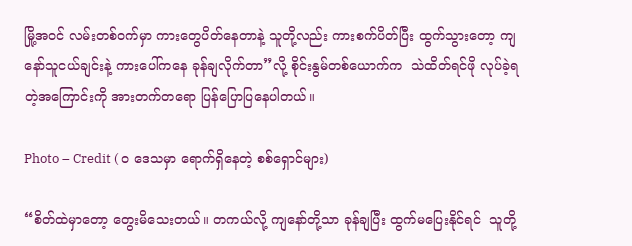မြို့အဝင် လမ်းတစ်ဝက်မှာ ကားတွေပိတ်နေတာနဲ့ သူတို့လည်း ကားစက်ပိတ်ပြီး ထွက်သွားတော့ ကျနော်သူငယ်ချင်းနဲ့ ကားပေါ်ကနေ ခုန်ချလိုက်တာ”လို့ စိုင်းနွမ်တစ်ယောက်က  သဲထိတ်ရင်ဖို လုပ်ခဲ့ရတဲ့အကြောင်းကို အားတက်တရော ပြန်ပြောပြနေပါတယ်။

Photo – Credit ( ဝ ဒေသမှာ ရောက်ရှိနေတဲ့ စစ်ရှောင်များ)

“စိတ်ထဲမှာတော့ တွေးမိသေးတယ်။ တကယ်လို့ ကျနော်တို့သာ ခုန်ချပြီး ထွက်မပြေးနိုင်ရင်  သူတို့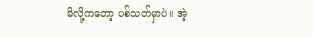မိလို့ကတော့ ပစ်သတ်မှာပဲ။ အဲ့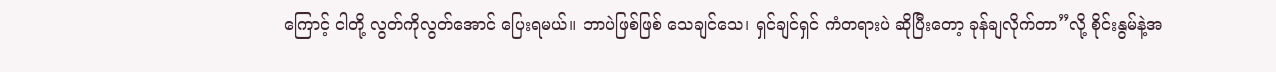ကြောင့် ငါတို့ လွတ်ကိုလွတ်အောင် ပြေးရမယ်။ ဘာပဲဖြစ်ဖြစ် သေချင်သေ၊ ရှင်ချင်ရှင် ကံတရားပဲ ဆိုပြီးတော့ ခုန်ချလိုက်တာ”လို့ စိုင်းနွမ်နဲ့အ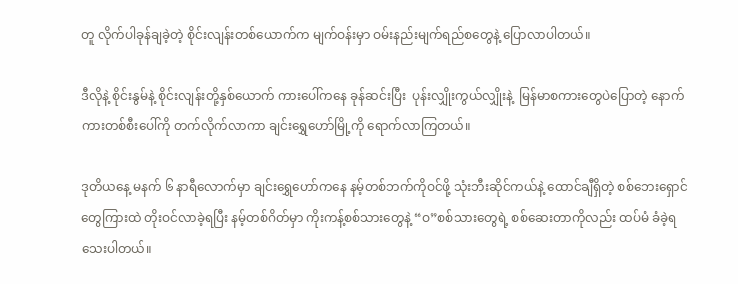တူ လိုက်ပါခုန်ချခဲ့တဲ့ စိုင်းလျန်းတစ်ယောက်က မျက်ဝန်းမှာ ဝမ်းနည်းမျက်ရည်စတွေနဲ့ ပြောလာပါတယ်။

ဒီလိုနဲ့ စိုင်းနွမ်နဲ့ စိုင်းလျန်းတို့နှစ်ယောက် ကားပေါ်ကနေ ခုန်ဆင်းပြီး  ပုန်းလျှိုးကွယ်လျှိုးနဲ့  မြန်မာစကားတွေပဲပြောတဲ့ နောက်ကားတစ်စီးပေါ်ကို တက်လိုက်လာကာ ချင်းရွှေဟော်မြို့ကို ရောက်လာကြတယ်။

ဒုတိယနေ့ မနက် ၆ နာရီလောက်မှာ ချင်းရွှေဟော်ကနေ နမ့်တစ်ဘက်ကိုဝင်ဖို့ သုံးဘီးဆိုင်ကယ်နဲ့ ထောင်ချီရှိတဲ့ စစ်ဘေးရှောင်တွေကြားထဲ တိုးဝင်လာခဲ့ရပြီး နမ့်တစ်ဂိတ်မှာ ကိုးကန့်စစ်သားတွေနဲ့ “ဝ”စစ်သားတွေရဲ့ စစ်ဆေးတာကိုလည်း ထပ်မံ ခံခဲ့ရသေးပါတယ်။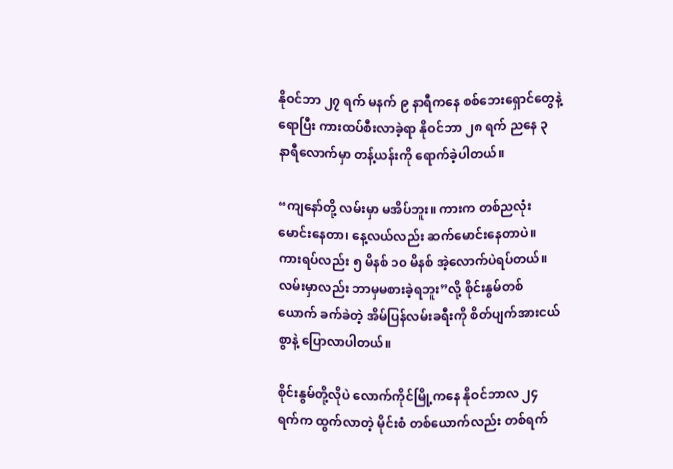နိုဝင်ဘာ ၂၇ ရက် မနက် ၉ နာရီကနေ စစ်ဘေးရှောင်တွေနဲ့ရောပြီး ကားထပ်စီးလာခဲ့ရာ နိုဝင်ဘာ ၂၈ ရက် ညနေ ၃ နာရီလောက်မှာ တန့်ယန်းကို ရောက်ခဲ့ပါတယ်။

“ကျနော်တို့ လမ်းမှာ မအိပ်ဘူး။ ကားက တစ်ညလုံး မောင်းနေတာ၊ နေ့လယ်လည်း ဆက်မောင်းနေတာပဲ။ ကားရပ်လည်း ၅ မိနစ် ၁၀ မိနစ် အဲ့လောက်ပဲရပ်တယ်။ လမ်းမှာလည်း ဘာမှမစားခဲ့ရဘူး”လို့ စိုင်းနွမ်တစ်ယောက် ခက်ခဲတဲ့ အိမ်ပြန်လမ်းခရီးကို စိတ်ပျက်အားငယ်စွာနဲ့ ပြောလာပါတယ်။

စိုင်းနွမ်တို့လိုပဲ လောက်ကိုင်မြို့ကနေ နိုဝင်ဘာလ ၂၄ ရက်က ထွက်လာတဲ့ မိုင်းစံ တစ်ယောက်လည်း တစ်ရက်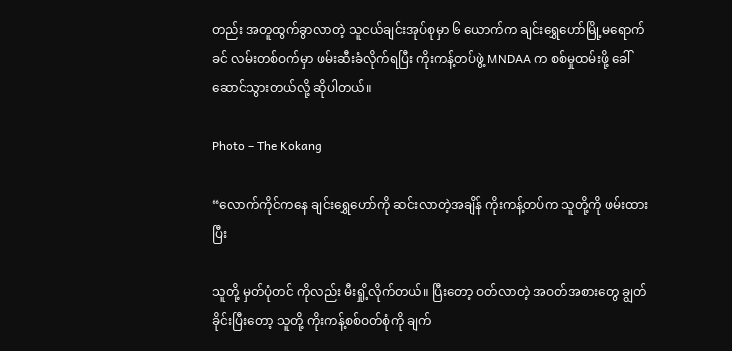တည်း အတူထွက်ခွာလာတဲ့ သူငယ်ချင်းအုပ်စုမှာ ၆ ယောက်က ချင်းရွှေဟော်မြို့မရောက်ခင် လမ်းတစ်ဝက်မှာ ဖမ်းဆီးခံလိုက်ရပြီး ကိုးကန့်တပ်ဖွဲ့ MNDAA က စစ်မှုထမ်းဖို့ ခေါ်ဆောင်သွားတယ်လို့ ဆိုပါတယ်။

Photo – The Kokang

“လောက်ကိုင်ကနေ ချင်းရွှေဟော်ကို ဆင်းလာတဲ့အချိန် ကိုးကန့်တပ်က သူတို့ကို ဖမ်းထားပြီး

သူတို့ မှတ်ပုံတင် ကိုလည်း မီးရှို့လိုက်တယ်။ ပြီးတော့ ဝတ်လာတဲ့ အဝတ်အစားတွေ ချွတ်ခိုင်းပြီးတော့ သူတို့ ကိုးကန့်စစ်ဝတ်စုံကို ချက်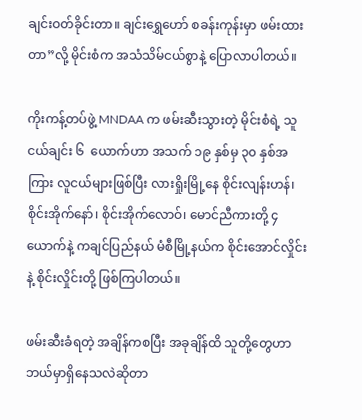ချင်းဝတ်ခိုင်းတာ။ ချင်းရွှေဟော် စခန်းကုန်းမှာ ဖမ်းထားတာ”လို့ မိုင်းစံက အသံသိမ်ငယ်စွာနဲ့ ပြောလာပါတယ်။

ကိုးကန့်တပ်ဖွဲ့ MNDAA က ဖမ်းဆီးသွားတဲ့ မိုင်းစံရဲ့ သူငယ်ချင်း ၆  ယောက်ဟာ အသက် ၁၉ နှစ်မှ ၃၀ နှစ်အကြား လူငယ်များဖြစ်ပြီး လားရှိုးမြို့နေ စိုင်းလျန်းဟန်၊ စိုင်းအိုက်နော်၊ စိုင်းအိုက်လောဝ်၊ မောင်ညီကားတို့ ၄ ယောက်နဲ့ ကချင်ပြည်နယ် မံစီမြို့နယ်က စိုင်းအောင်လှိုင်းနဲ့ စိုင်းလှိုင်းတို့ ဖြစ်ကြပါတယ်။

ဖမ်းဆီးခံရတဲ့ အချိန်ကစပြီး အခုချိန်ထိ သူတို့တွေဟာ ဘယ်မှာရှိနေသလဲဆိုတာ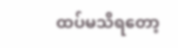ထပ်မသိရတော့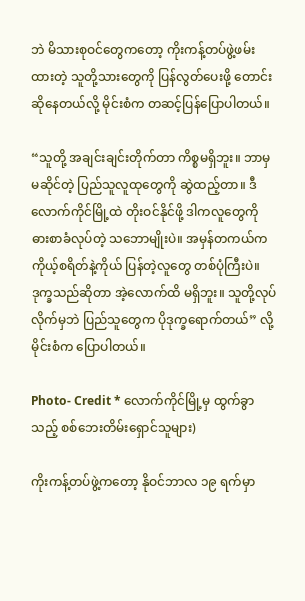ဘဲ မိသားစုဝင်တွေကတော့ ကိုးကန့်တပ်ဖွဲ့ဖမ်းထားတဲ့ သူတို့သားတွေကို ပြန်လွတ်ပေးဖို့ တောင်းဆိုနေတယ်လို့ မိုင်းစံက တဆင့်ပြန်ပြောပါတယ်။

“သူတို့ အချင်းချင်းတိုက်တာ ကိစ္စမရှိဘူး။ ဘာမှမဆိုင်တဲ့ ပြည်သူလူထုတွေကို ဆွဲထည့်တာ။ ဒီလောက်ကိုင်မြို့ထဲ တိုးဝင်နိုင်ဖို့ ဒါကလူတွေကို ဓားစာခံလုပ်တဲ့ သဘောမျိုးပဲ။ အမှန်တကယ်က ကိုယ့်စရိတ်နဲ့ကိုယ် ပြန်တဲ့လူတွေ တစ်ပုံကြီးပဲ။ ဒုက္ခသည်ဆိုတာ အဲ့လောက်ထိ မရှိဘူး။ သူတို့လုပ်လိုက်မှဘဲ ပြည်သူတွေက ပိုဒုက္ခရောက်တယ်” လို့ မိုင်းစံက ပြောပါတယ်။

Photo- Credit * လောက်ကိုင်မြို့မှ ထွက်ခွာသည့် စစ်ဘေးတိမ်းရှောင်သူများ)

ကိုးကန့်တပ်ဖွဲ့ကတော့ နိုဝင်ဘာလ ၁၉ ရက်မှာ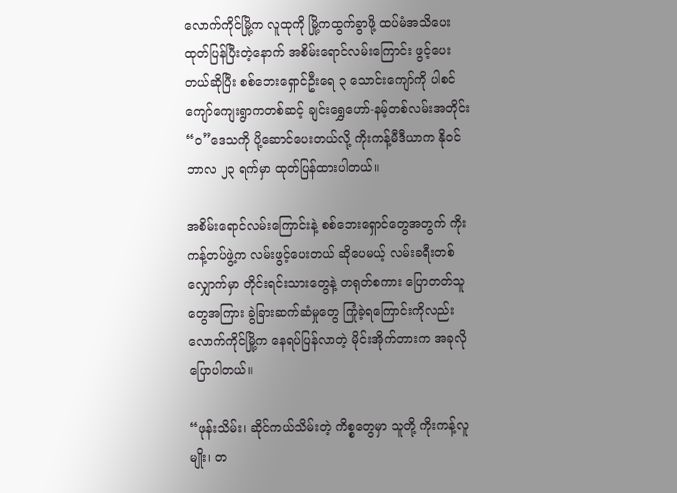လောက်ကိုင်မြို့က လူထုကို မြို့ကထွက်ခွာဖို့ ထပ်မံအသိပေး ထုတ်ပြန်ပြီးတဲ့နောက် အစိမ်းရောင်လမ်းကြောင်း ဖွင့်ပေးတယ်ဆိုပြီး စစ်ဘေးရှောင်ဦးရေ ၃ သောင်းကျော်ကို ပါစင်ကျော်ကျေးရွာကတစ်ဆင့် ချင်းရွှေဟော်-နမ့်တစ်လမ်းအတိုင်း “ဝ”ဒေသကို ပို့ဆောင်ပေးတယ်လို့ ကိုးကန့်မီဒီယာက နိုဝင်ဘာလ ၂၃ ရက်မှာ ထုတ်ပြန်ထားပါတယ်။

အစိမ်းရောင်လမ်း‌ကြောင်းနဲ့ စစ်ဘေးရှောင်တွေအတွက် ကိုးကန့်တပ်ဖွဲ့က လမ်းဖွင့်ပေးတယ် ဆိုပေမယ့် လမ်းခရီးတစ်လျှောက်မှာ တိုင်းရင်းသားတွေနဲ့ တရုတ်စကား ပြောတတ်သူတွေအကြား ခွဲခြားဆက်ဆံမှုတွေ ကြုံခဲ့ရကြောင်းကိုလည်း လောက်ကိုင်မြို့က နေရပ်ပြန်လာတဲ့ မိုင်းအိုက်တားက အခုလိုပြောပါတယ်။

“ဖုန်းသိမ်း၊ ဆိုင်ကယ်သိမ်းတဲ့ ကိစ္စတွေမှာ သူတို့ ကိုးကန့်လူမျိုး၊ တ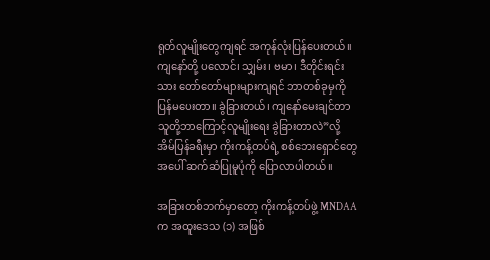ရုတ်လူမျိုးတွေကျရင် အကုန်လုံးပြန်ပေးတယ်။ ကျနော်တို့ ပလောင်၊ သျှမ်း၊ ဗမာ၊ ဒီတိုင်းရင်းသား တော်တော်များများကျရင် ဘာတစ်ခုမှကို ပြန်မပေးတာ။ ခွဲခြားတယ်၊ ကျနော်မေးချင်တာ သူတို့ဘာကြောင့်လူမျိုးရေး ခွဲခြားတာလဲ”လို့ အိမ်ပြန်ခရီးမှာ ကိုးကန့်တပ်ရဲ့ စစ်ဘေးရှောင်တွေအပေါ် ဆက်ဆံပြုမူပုံကို ပြောလာပါတယ်။

အခြားတစ်ဘက်မှာတော့ ကိုးကန့်တပ်ဖွဲ့ MNDAA က အထူးဒေသ (၁) အဖြစ်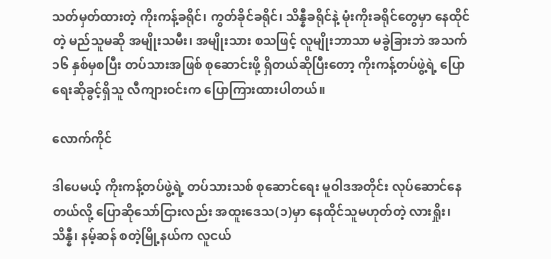သတ်မှတ်ထားတဲ့ ကိုးကန့်ခရိုင်၊ ကွတ်ခိုင်ခရိုင်၊ သိန္နီခရိုင်နဲ့ မုံးကိုးခရိုင်တွေမှာ နေထိုင်တဲ့ မည်သူမဆို အမျိုးသမီး၊ အမျိုးသား စသဖြင့် လူမျိုးဘာသာ မခွဲခြားဘဲ အသက် ၁၆ နှစ်မှစပြီး တပ်သားအဖြစ် စုဆောင်းဖို့ ရှိတယ်ဆိုပြီးတော့ ကိုးကန့်တပ်ဖွဲ့ရဲ့ ပြောရေးဆိုခွင့်ရှိသူ လီကျားဝင်းက ပြောကြားထားပါတယ်။

လောက်ကိုင်

ဒါပေမယ့် ကိုးကန့်တပ်ဖွဲ့ရဲ့ တပ်သားသစ် စုဆောင်ရေး မူဝါဒအတိုင်း လုပ်ဆောင်နေတယ်လို့ ပြောဆိုသော်ငြားလည်း အထူးဒေသ(၁)မှာ နေထိုင်သူမဟုတ်တဲ့ လားရှိုး၊ သိန္နီ၊ နမ့်ဆန် စတဲ့မြို့နယ်က လူငယ်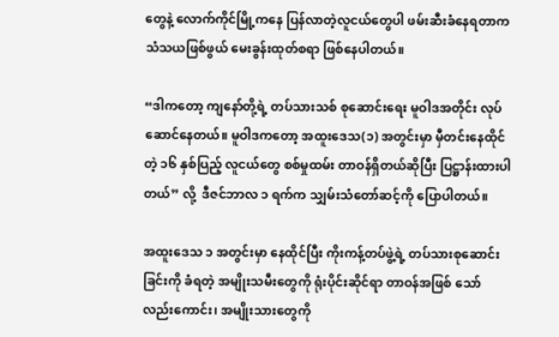တွေနဲ့ လောက်ကိုင်မြို့ကနေ ပြန်လာတဲ့လူငယ်တွေပါ ဖမ်းဆီးခံနေရတာက သံသယဖြစ်ဖွယ် မေးခွန်းထုတ်စရာ ဖြစ်နေပါတယ်။

“ဒါကတော့ ကျနော်တို့ရဲ့ တပ်သားသစ် စုဆောင်းရေး မူဝါဒအတိုင်း လုပ်ဆောင်နေတယ်။ မူဝါဒကတော့ အထူးဒေသ(၁) အတွင်းမှာ မှီတင်းနေထိုင်တဲ့ ၁၆ နှစ်ပြည့် လူငယ်တွေ စစ်မှုထမ်း တာဝန်ရှိတယ်ဆိုပြီး ပြဋ္ဌာန်းထားပါတယ်” လို့  ဒီဇင်ဘာလ ၁ ရက်က သျှမ်းသံတော်ဆင့်ကို ပြောပါတယ်။

အထူး‌ဒေသ ၁ အတွင်းမှာ နေထိုင်ပြီး ကိုးကန့်တပ်ဖွဲ့ရဲ့ တပ်သားစုဆောင်းခြင်းကို ခံရတဲ့ အမျိုးသမီးတွေကို ရုံးပိုင်းဆိုင်ရာ တာဝန်အဖြစ် သော်လည်းကောင်း၊ အမျိုးသားတွေကို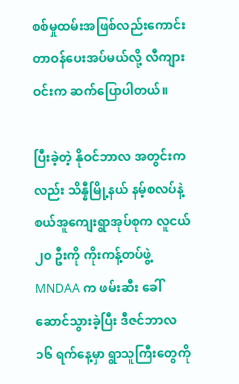စစ်မှုထမ်းအဖြစ်လည်းကောင်း တာဝန်ပေးအပ်မယ်လို့ လီကျားဝင်းက ဆက်ပြောပါတယ်။

ပြီးခဲ့တဲ့ နိုဝင်ဘာလ အတွင်းကလည်း သိန္နီမြို့နယ် နမ့်စလပ်နဲ့ စယ်အူကျေးရွာအုပ်စုက လူငယ် ၂၀ ဦးကို ကိုးကန့်တပ်ဖွဲ့ MNDAA က ဖမ်းဆီး ခေါ်ဆောင်သွားခဲ့ပြီး ဒီဇင်ဘာလ ၁၆ ရက်နေ့မှာ ရွာသူကြီးတွေကို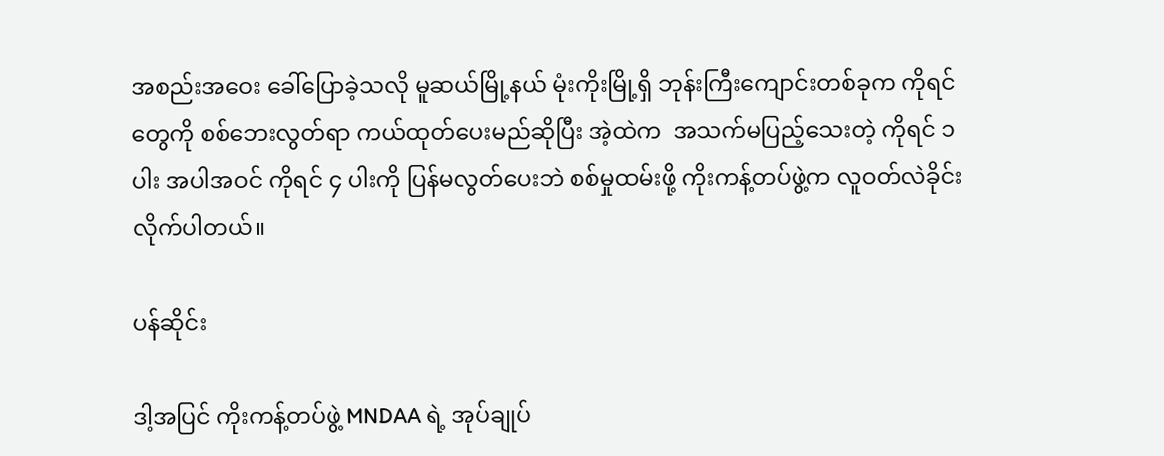အစည်းအဝေး ခေါ်ပြောခဲ့သလို မူဆယ်မြို့နယ် မုံးကိုးမြို့ရှိ ဘုန်းကြီးကျောင်းတစ်ခုက ကိုရင်တွေကို စစ်ဘေးလွတ်ရာ ကယ်ထုတ်ပေးမည်ဆိုပြီး အဲ့ထဲက  အသက်မပြည့်သေးတဲ့ ကိုရင် ၁ ပါး အပါအဝင် ကိုရင် ၄ ပါးကို ပြန်မလွတ်ပေးဘဲ စစ်မှုထမ်းဖို့ ကိုးကန့်တပ်ဖွဲ့က လူဝတ်လဲခိုင်းလိုက်ပါတယ်။

ပန်ဆိုင်း

ဒါ့အပြင် ကိုးကန့်တပ်ဖွဲ့ MNDAA ရဲ့ အုပ်ချုပ်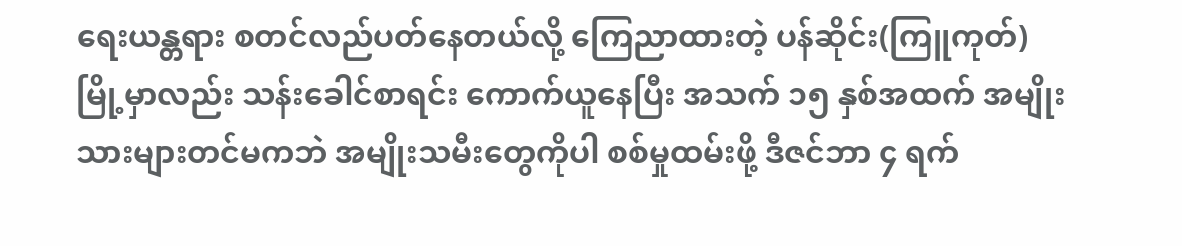ရေးယန္တရား စတင်လည်ပတ်နေတယ်လို့ ကြေညာထားတဲ့ ပန်ဆိုင်း(ကြူကုတ်)မြို့မှာလည်း သန်းခေါင်စာရင်း ကောက်ယူနေပြီး အသက် ၁၅ နှစ်အထက် အမျိုးသားများတင်မကဘဲ အမျိုးသမီးတွေကိုပါ စစ်မှုထမ်းဖို့ ဒီဇင်ဘာ ၄ ရက်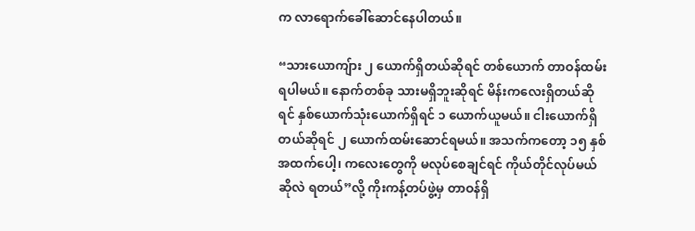က လာရောက်ခေါ်ဆောင်နေပါတယ်။

“သားယောကျ်ား ၂ ယောက်ရှိတယ်ဆိုရင် တစ်ယောက် တာဝန်ထမ်းရပါမယ်။ နောက်တစ်ခု သားမရှိဘူးဆိုရင် မိန်းကလေးရှိတယ်ဆိုရင် နှစ်ယောက်သုံးယောက်ရှိရင် ၁ ယောက်ယူမယ်။ ငါးယောက်ရှိတယ်ဆိုရင် ၂ ယောက်ထမ်းဆောင်ရမယ်။ အသက်ကတော့ ၁၅ နှစ်အထက်ပေါ့၊ ကလေးတွေကို မလုပ်စေချင်ရင် ကိုယ်တိုင်လုပ်မယ်ဆိုလဲ ရတယ်”လို့ ကိုးကန့်တပ်ဖွဲ့မှ တာဝန်ရှိ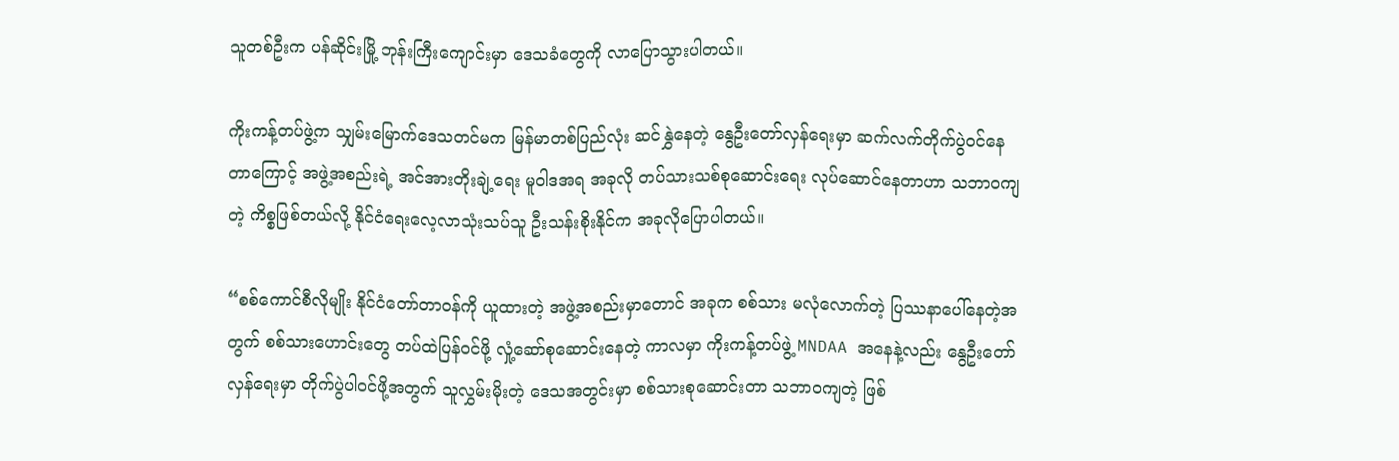သူတစ်ဦးက ပန်ဆိုင်းမြို့ ဘုန်းကြီးကျောင်းမှာ ဒေသခံတွေကို လာပြောသွားပါတယ်။

ကိုးကန့်တပ်ဖွဲ့က သျှမ်းမြောက်‌‌ဒေသတင်မက မြန်မာတစ်ပြည်လုံး ဆင်နွှဲနေတဲ့ နွေဦးတော်လှန်ရေးမှာ ဆက်လက်တိုက်ပွဲဝင်နေတာကြောင့် အဖွဲ့အစည်းရဲ့ အင်အားတိုးချဲ့ရေး မူဝါဒအရ အခုလို တပ်သားသစ်စုဆောင်းရေး လုပ်ဆောင်နေတာဟာ သဘာဝကျတဲ့ ကိစ္စဖြစ်တယ်လို့ နိုင်ငံ‌ရေးလေ့လာသုံးသပ်သူ ဦးသန်းစိုးနိုင်က အခုလိုပြောပါတယ်။

“စစ်ကောင်စီလိုမျိုး နိုင်ငံတော်တာဝန်ကို ယူထားတဲ့ အဖွဲ့အစည်းမှာတောင် အခုက စစ်သား မလုံလောက်တဲ့ ပြဿနာပေါ်နေတဲ့အတွက် စစ်သားဟောင်းတွေ တပ်ထဲပြန်ဝင်ဖို့ လှုံ့ဆော်စုဆောင်းနေတဲ့ ကာလမှာ ကိုးကန့်တပ်ဖွဲ့ MNDAA အနေနဲ့လည်း နွေဦးတော်လှန်ရေးမှာ တိုက်ပွဲပါဝင်ဖို့အတွက် သူလွှမ်းမိုးတဲ့ ဒေသအတွင်းမှာ စစ်သားစုဆောင်းတာ သဘာဝကျတဲ့ ဖြစ်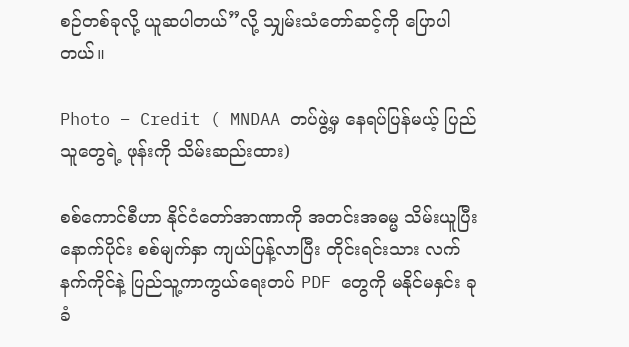စဉ်တစ်ခုလို့ ယူဆပါတယ်”လို့ သျှမ်းသံတော်ဆင့်ကို ပြောပါတယ်။

Photo – Credit ( MNDAA တပ်ဖွဲ့မှ နေရပ်ပြန်မယ့် ပြည်သူတွေရဲ့ ဖုန်းကို သိမ်းဆည်းထား)

စစ်ကောင်စီဟာ နိုင်ငံတော်အာဏာကို အတင်းအဓမ္မ သိမ်းယူပြီးနောက်ပိုင်း စစ်မျက်နှာ ကျယ်ပြန့်လာပြီး တိုင်းရင်းသား လက်နက်ကိုင်နဲ့ ပြည်သူ့ကာကွယ်ရေးတပ် PDF တွေကို မနိုင်မနှင်း ခုခံ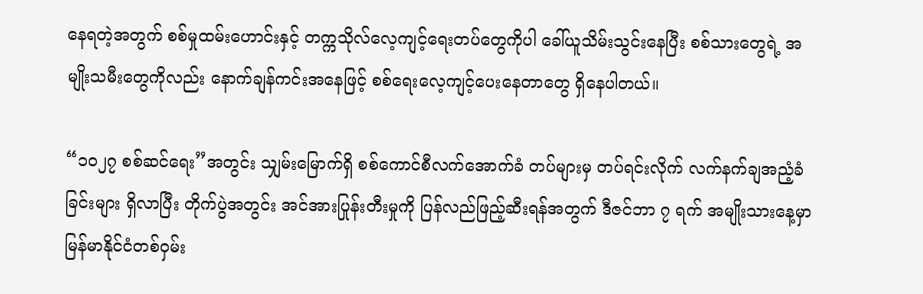နေရတဲ့အတွက် စစ်မှုထမ်းဟောင်းနှင့် တက္ကသိုလ်လေ့ကျင့်ရေးတပ်တွေကိုပါ ခေါ်ယူသိမ်းသွင်းနေပြီး စစ်သားတွေရဲ့ အမျိုးသမီးတွေကိုလည်း နောက်ချန်ကင်းအနေဖြင့် စစ်ရေးလေ့ကျင့်ပေးနေတာတွေ ရှိနေပါတယ်။

“၁၀၂၇ စစ်ဆင်ရေး”အတွင်း သျှမ်းမြောက်ရှိ စစ်ကောင်စီလက်အောက်ခံ တပ်များမှ တပ်ရင်းလိုက် လက်နက်ချအညံ့ခံခြင်းများ ရှိလာပြီး တိုက်ပွဲအတွင်း အင်အားပြုန်းတီးမှုကို ပြန်လည်ဖြည့်ဆီးရန်အတွက် ဒီဇင်ဘာ ၇ ရက် အမျိုးသားနေ့မှာ မြန်မာနိုင်ငံတစ်ဝှမ်း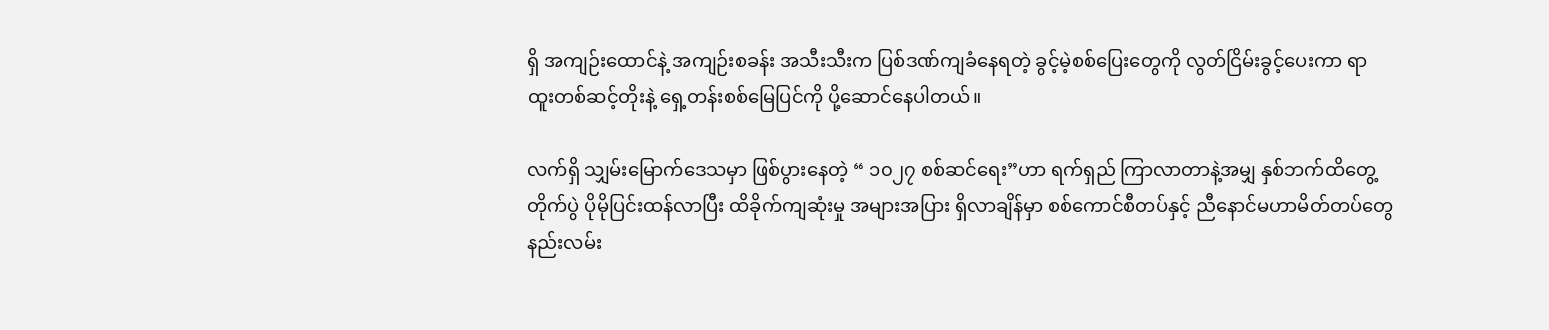ရှိ အကျဉ်းထောင်နဲ့ အကျဉ်းစခန်း အသီးသီးက ပြစ်ဒဏ်ကျခံနေရတဲ့ ခွင့်မဲ့စစ်ပြေးတွေကို လွတ်ငြိမ်းခွင့်ပေးကာ ရာထူးတစ်ဆင့်တိုးနဲ့ ရှေ့တန်းစစ်မြေပြင်ကို ပို့ဆောင်နေပါတယ်။

လက်ရှိ သျှမ်းမြောက်ဒေသမှာ ဖြစ်ပွားနေတဲ့ “ ၁၀၂၇ စစ်ဆင်ရေး”ဟာ ရက်ရှည် ကြာလာတာနဲ့အမျှ နှစ်ဘက်ထိတွေ့တိုက်ပွဲ ပိုမိုပြင်းထန်လာပြီး ထိခိုက်ကျဆုံးမှု အများအပြား ရှိလာချိန်မှာ စစ်ကောင်စီတပ်နှင့် ညီနောင်မဟာမိတ်တပ်တွေ နည်းလမ်း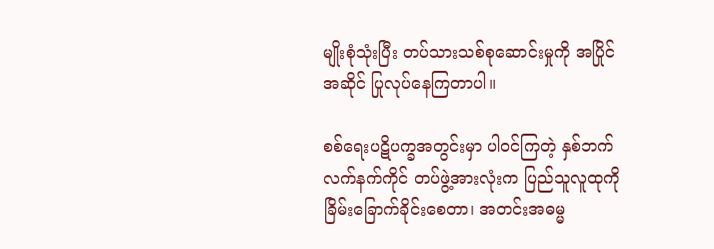မျိုးစုံသုံးပြီး တပ်သားသစ်စုဆောင်းမှုကို အပြိုင်အဆိုင် ပြုလုပ်နေကြတာပါ။

စစ်ရေးပဋိပက္ခအတွင်းမှာ ပါဝင်ကြတဲ့ နှစ်ဘက်လက်နက်ကိုင် တပ်ဖွဲ့အားလုံးက ပြည်သူလူထုကို ခြိမ်းခြောက်ခိုင်းစေတာ၊ အတင်းအဓမ္မ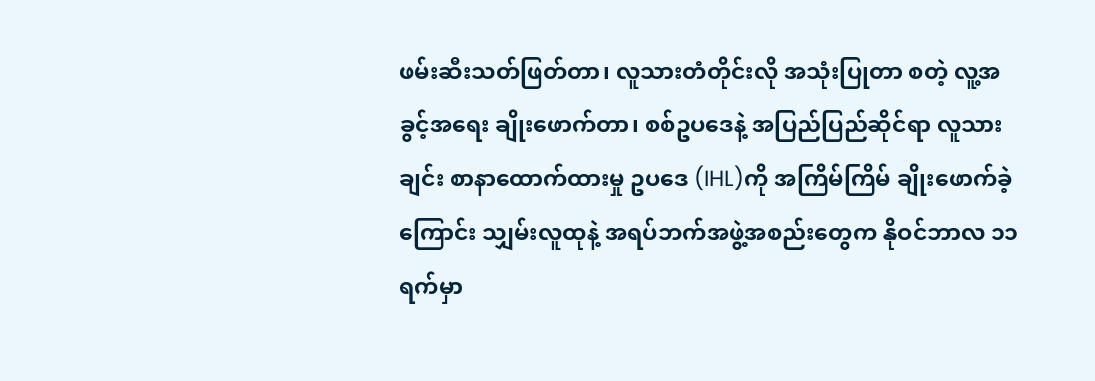ဖမ်းဆီးသတ်ဖြတ်တာ၊ လူသားတံတိုင်းလို အသုံးပြုတာ စတဲ့ လူ့အခွင့်အရေး ချိုးဖောက်တာ၊ စစ်ဥပဒေနဲ့ အပြည်ပြည်ဆိုင်ရာ လူသားချင်း စာနာထောက်ထားမှု ဥပဒေ (IHL)ကို အကြိမ်ကြိမ် ချိုးဖောက်ခဲ့ကြောင်း သျှမ်းလူထုနဲ့ အရပ်ဘက်အဖွဲ့အစည်းတွေက နိုဝင်ဘာလ ၁၁ ရက်မှာ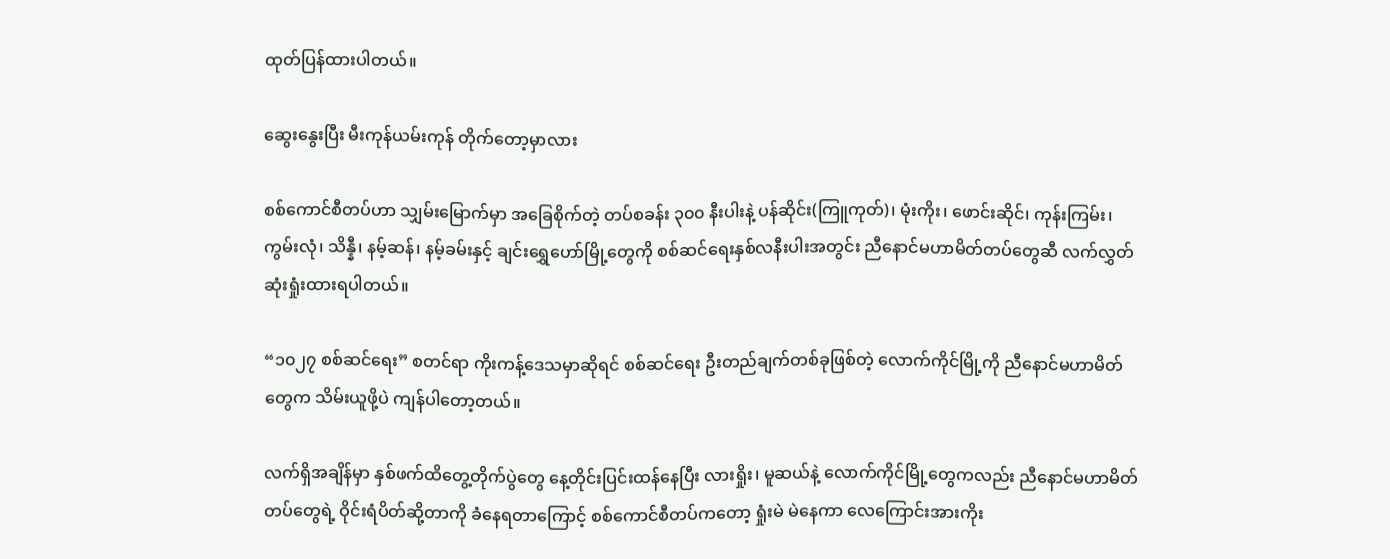ထုတ်ပြန်ထားပါတယ်။

ဆွေးနွေးပြီး မီးကုန်ယမ်းကုန် တိုက်တော့မှာလား

စစ်ကောင်စီတပ်ဟာ သျှမ်းမြောက်မှာ အခြေစိုက်တဲ့ တပ်စခန်း ၃၀၀ နီးပါးနဲ့ ပန်ဆိုင်း(ကြူကုတ်)၊ မုံးကိုး၊ ဖောင်းဆိုင်၊ ကုန်းကြမ်း၊ ကွမ်းလုံ၊ သိန္နီ၊ နမ့်ဆန်၊ နမ့်ခမ်းနှင့် ချင်းရွှေဟော်မြို့တွေကို စစ်ဆင်ရေးနှစ်လနီးပါးအတွင်း ညီနောင်မဟာမိတ်တပ်တွေဆီ လက်လွှတ်ဆုံးရှုံးထားရပါတယ်။

“၁၀၂၇ စစ်ဆင်ရေး” စတင်ရာ ကိုးကန့်ဒေသမှာဆိုရင် စစ်ဆင်ရေး ဦးတည်ချက်တစ်ခုဖြစ်တဲ့ လောက်ကိုင်မြို့ကို ညီနောင်မဟာမိတ်တွေက သိမ်းယူဖို့ပဲ ကျန်ပါတော့တယ်။

လက်ရှိအချိန်မှာ နှစ်ဖက်ထိတွေ့တိုက်ပွဲတွေ နေ့တိုင်းပြင်းထန်နေပြီး လားရှိုး၊ မူဆယ်နဲ့ လောက်ကိုင်မြို့တွေကလည်း ညီနောင်မဟာမိတ်တပ်တွေရဲ့ ဝိုင်းရံပိတ်ဆို့တာကို ခံနေရတာကြောင့် စစ်ကောင်စီတပ်ကတော့ ရှုံးမဲ မဲနေကာ လေကြောင်းအားကိုး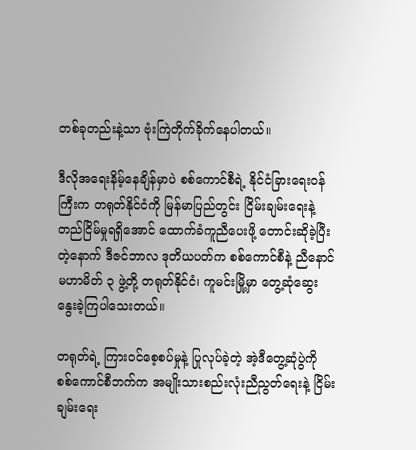တစ်ခုတည်းနဲ့သာ ဗုံးကြဲတိုက်ခိုက်နေပါတယ်။

ဒီလိုအရေးနိမ့်နေချိန်မှာပဲ စစ်ကောင်စီရဲ့ နိုင်ငံခြားရေးဝန်ကြီးက တရုတ်နိုင်ငံကို မြန်မာပြည်တွင်း ငြိမ်းချမ်းရေးနဲ့ တည်ငြိမ်မှုရရှိအောင် ထောက်ခံကူညီပေးဖို့ တောင်းဆိုခဲ့ပြီးတဲ့နောက် ဒီဇင်ဘာလ ဒုတိယပတ်က စစ်ကောင်စီနဲ့ ညီနောင်မဟာမိတ် ၃ ဖွဲ့တို့ တရုတ်နိုင်ငံ၊ ကူမင်းမြို့မှာ တွေ့ဆုံဆွေးနွေးခဲ့ကြပါသေးတယ်။

တရုတ်ရဲ့ ကြားဝင်စေ့စပ်မှုနဲ့ ပြုလုပ်ခဲ့တဲ့ အဲ့ဒီတွေ့ဆုံပွဲကို စစ်ကောင်စီဘက်က အမျိုးသားစည်းလုံးညီညွတ်ရေးနဲ့ ငြိမ်းချမ်းရေး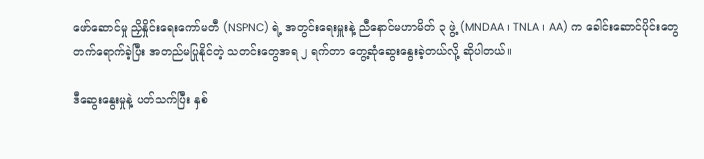ဖော်ဆောင်မှု ညှိနှိုင်းရေးကော်မတီ (NSPNC) ရဲ့ အတွင်းရေးမှူးနဲ့ ညီနောင်မဟာမိတ် ၃ ဖွဲ့ (MNDAA ၊ TNLA ၊ AA) က ခေါင်းဆောင်ပိုင်းတွေ တက်ရောက်ခဲ့ပြီး အတည်မပြုနိုင်တဲ့ သတင်းတွေအရ ၂ ရက်တာ တွေ့ဆုံဆွေးနွေးခဲ့တယ်လို့ ဆိုပါတယ်။

ဒီဆွေးနွေးမှုနဲ့ ပတ်သက်ပြီး နှစ်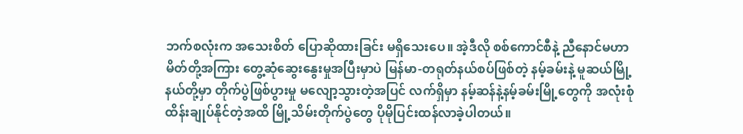ဘက်စလုံးက အသေးစိတ် ပြောဆိုထားခြင်း မရှိသေးပေ။ အဲ့ဒီလို စစ်ကောင်စီနဲ့ ညီနောင်မဟာမိတ်တို့အကြား တွေ့ဆုံဆွေးနွေးမှုအပြီးမှာပဲ မြန်မာ-တရုတ်နယ်စပ်ဖြစ်တဲ့ နမ့်ခမ်းနဲ့ မူဆယ်မြို့နယ်တို့မှာ တိုက်ပွဲဖြစ်ပွားမှု မလျော့သွားတဲ့အပြင် လက်ရှိမှာ နမ့်ဆန်နဲ့နမ့်ခမ်းမြို့တွေကို အလုံးစုံထိန်းချုပ်နိုင်တဲ့အထိ မြို့သိမ်းတိုက်ပွဲတွေ ပိုမိုပြင်းထန်လာခဲ့ပါတယ်။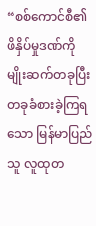“စစ်ကောင်စီ၏ ဖိနှိပ်မှုဒဏ်ကို မျိုးဆက်တခုပြီး တခုခံစားခဲ့ကြရသော မြန်မာပြည်သူ လူထုတ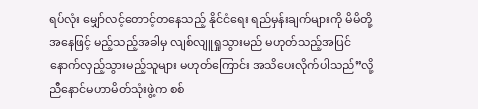ရပ်လုံး မျှော်လင့်တောင့်တနေသည့် နိုင်ငံရေး ရည်မှန်းချက်များကို မိမိတို့အနေဖြင့် မည့်သည့်အခါမှ လျစ်လျူရှုသွားမည် မဟုတ်သည့်အပြင် နောက်လှည့်သွားမည့်သူများ မဟုတ်ကြောင်း အသိပေးလိုက်ပါသည်”လို့ ညီနောင်မဟာမိတ်သုံးဖွဲ့က စစ်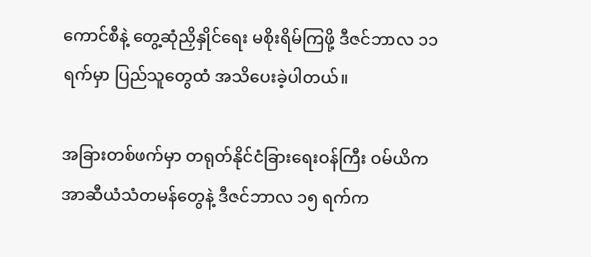ကောင်စီနဲ့ တွေ့ဆုံညှိနှိုင်ရေး မစိုးရိမ်ကြဖို့ ဒီဇင်ဘာလ ၁၁ ရက်မှာ ပြည်သူတွေထံ အသိပေးခဲ့ပါတယ်။

အခြားတစ်ဖက်မှာ တရုတ်နိုင်ငံခြားရေးဝန်ကြီး ဝမ်ယိက အာဆီယံသံတမန်တွေနဲ့ ဒီဇင်ဘာလ ၁၅ ရက်က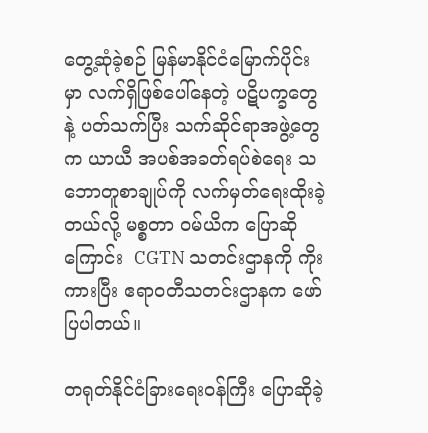တွေ့ဆုံခဲ့စဉ် မြန်မာနိုင်ငံမြောက်ပိုင်းမှာ လက်ရှိဖြစ်ပေါ်နေတဲ့ ပဋိပက္ခတွေနဲ့ ပတ်သက်ပြီး သက်ဆိုင်ရာအဖွဲ့တွေက ယာယီ အပစ်အခတ်ရပ်စဲရေး သဘောတူစာချုပ်ကို လက်မှတ်ရေးထိုးခဲ့တယ်လို့ မစ္စတာ ဝမ်ယိက ပြောဆိုကြောင်း  CGTN သတင်းဌာနကို ကိုးကားပြီး ဧရာဝတီသတင်းဌာနက ဖော်ပြပါတယ်။

တရုတ်နိုင်ငံခြားရေးဝန်ကြီး ပြောဆိုခဲ့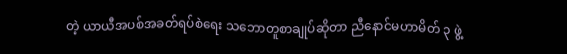တဲ့ ယာယီအပစ်အခတ်ရပ်စဲရေး သဘောတူစာချုပ်ဆိုတာ ညီနောင်မဟာမိတ် ၃ ဖွဲ့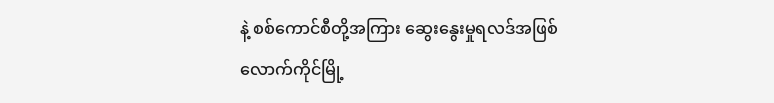နဲ့ စစ်ကောင်စီတို့အကြား ဆွေးနွေးမှုရလဒ်အဖြစ် လောက်ကိုင်မြို့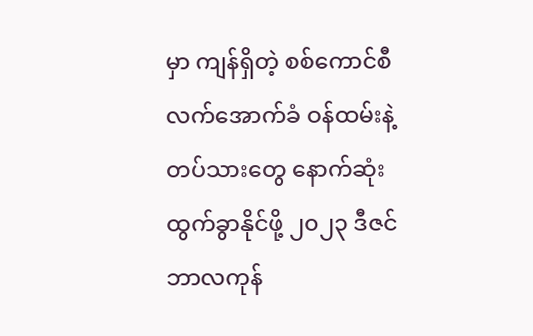မှာ ကျန်ရှိတဲ့ စစ်ကောင်စီလက်အောက်ခံ ဝန်ထမ်းနဲ့တပ်သားတွေ နောက်ဆုံးထွက်ခွာနိုင်ဖို့ ၂၀၂၃ ဒီဇင်ဘာလကုန်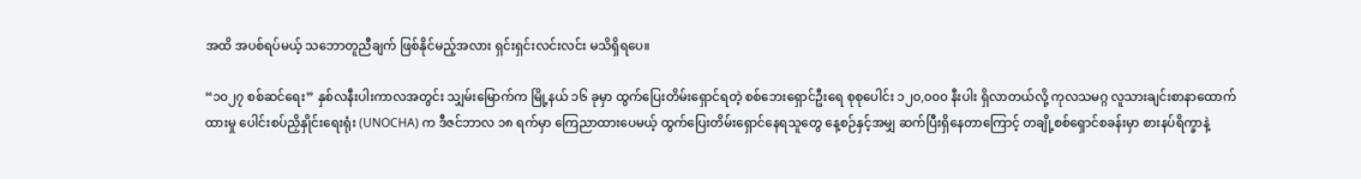အထိ အပစ်ရပ်မယ့် သဘောတူညီချက် ဖြစ်နိုင်မည့်အလား ရှင်းရှင်းလင်းလင်း မသိရှိရပေ။

“၁၀၂၇ စစ်ဆင်ရေး” နှစ်လနီးပါးကာလအတွင်း သျှမ်းမြောက်က မြို့နယ် ၁၆ ခုမှာ ထွက်ပြေးတိမ်းရှောင်ရတဲ့ စစ်ဘေးရှောင်ဦးရေ စုစုပေါင်း ၁၂၀,၀၀၀ နီးပါး ရှိလာတယ်လို့ ကုလသမဂ္ဂ လူသားချင်းစာနာထောက်ထားမှု ပေါင်းစပ်ညှိနှိုင်းရေးရုံး (UNOCHA) က ဒီဇင်ဘာလ ၁၈ ရက်မှာ ကြေညာထားပေမယ့် ထွက်ပြေးတိမ်းရှောင်နေရသူတွေ နေ့စဉ်နှင့်အမျှ ဆက်ပြီးရှိနေတာကြောင့် တချို့စစ်ရှောင်စခန်းမှာ စားနပ်ရိက္ခာနဲ့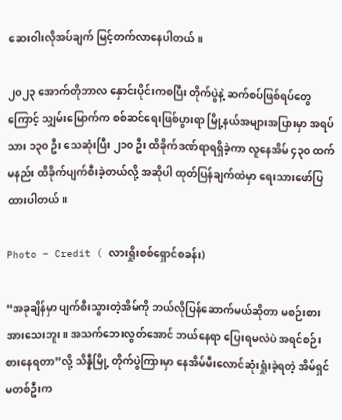ဆေးဝါးလိုအပ်ချက် မြင့်တက်လာနေပါတယ်။

၂၀၂၃ အောက်တိုဘာလ နှောင်းပိုင်းကစပြီး တိုက်ပွဲနဲ့ ဆက်စပ်ဖြစ်ရပ်တွေကြောင့် သျှမ်းမြောက်က စစ်ဆင်ရေးဖြစ်ပွားရာ မြို့နယ်အများအပြားမှာ အရပ်သား ၁၃၀ ဦး သေဆုံးပြီး ၂၁၀ ဦး ထိခိုက်ဒဏ်ရာရရှိခဲ့ကာ လူနေအိမ် ၄၃၀ ထက်မနည်း ထိခိုက်ပျက်စီးခဲ့တယ်လို့ အဆိုပါ ထုတ်ပြန်ချက်ထဲမှာ ရေးသားဖော်ပြထားပါတယ်။

Photo – Credit ( လားရှိုးစစ်ရှောင်စခန်း)

“အခုချိန်မှာ ပျက်စီးသွားတဲ့အိမ်ကို ဘယ်လိုပြန်ဆောက်မယ်ဆိုတာ မစဉ်းစားအားသေးဘူး။ အသက်ဘေးလွတ်အောင် ဘယ်နေရာ ပြေးရမလဲပဲ အရင်စဉ်းစားနေရတာ”လို့ သိန္နီမြို့ တိုက်ပွဲကြားမှာ နေအိမ်မီးလောင်ဆုံးရှုံးခဲ့ရတဲ့ အိမ်ရှင်မတစ်ဦးက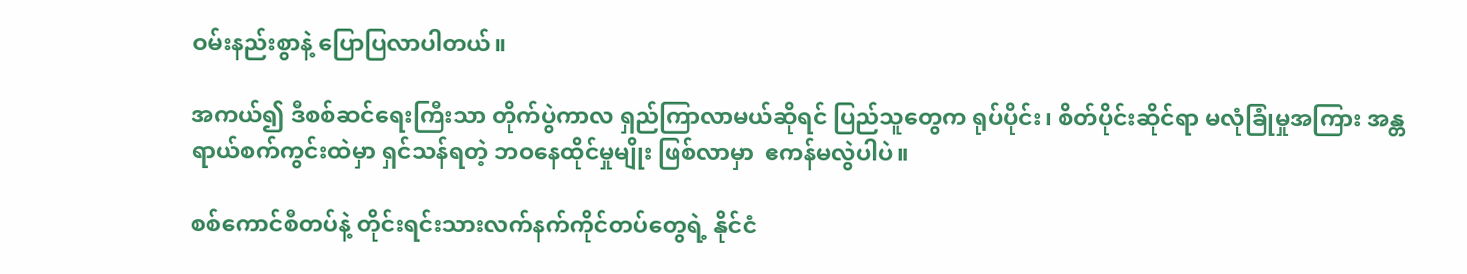ဝမ်းနည်းစွာနဲ့ ပြောပြလာပါတယ်။

အကယ်၍ ဒီစစ်ဆင်ရေးကြီးသာ တိုက်ပွဲကာလ ရှည်ကြာလာမယ်ဆိုရင် ပြည်သူတွေက ရုပ်ပိုင်း၊ စိတ်ပိုင်းဆိုင်ရာ မလုံခြုံမှုအကြား အန္တရာယ်စက်ကွင်းထဲမှာ ရှင်သန်ရတဲ့ ဘဝနေထိုင်မှုမျိုး ဖြစ်လာမှာ  ဧကန်မလွဲပါပဲ။

စစ်ကောင်စီတပ်နဲ့ တိုင်းရင်းသားလက်နက်ကိုင်တပ်တွေရဲ့ နိုင်ငံ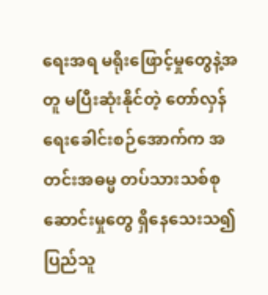ရေးအရ မရိုးဖြောင့်မှုတွေနဲ့အတူ မပြီးဆုံးနိုင်တဲ့ တော်လှန်ရေးခေါင်းစဉ်အောက်က အတင်းအဓမ္မ တပ်သားသစ်စုဆောင်းမှုတွေ ရှိနေသေးသ၍ ပြည်သူ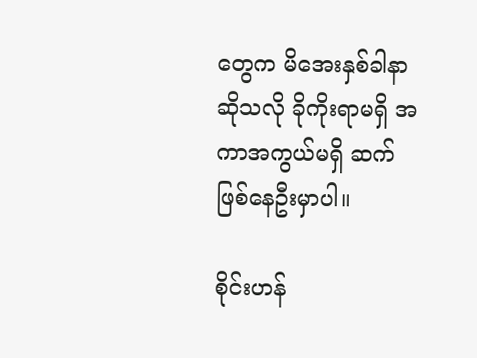တွေက မိအေးနှစ်ခါနာ ဆိုသလို ခိုကိုးရာမရှိ အကာအကွယ်မရှိ ဆက်ဖြစ်နေဦးမှာပါ။

စိုင်းဟန်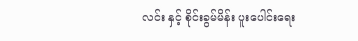လင်း နှင့် စိုင်းခွမ်မိန်း ပူးပေါင်းရေး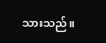သားသည်။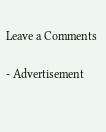Leave a Comments

- Advertisement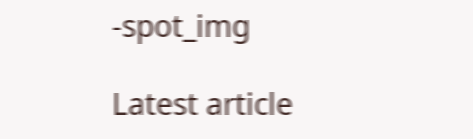-spot_img

Latest article